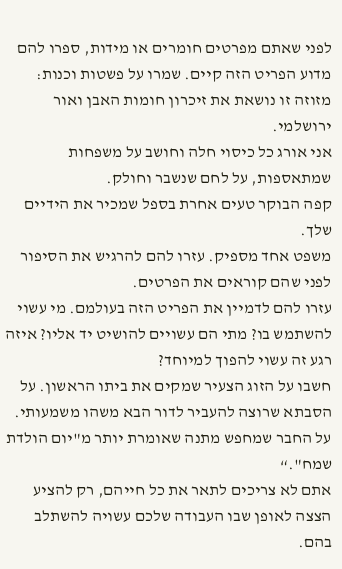לפני שאתם מפרטים חומרים או מידות, ספרו להם מדוע הפריט הזה קיים. שמרו על פשטות וכנות:
מזוזה זו נושאת את זיכרון חומות האבן ואור ירושלמי.
אני אורג כל כיסוי חלה וחושב על משפחות שמתאספות, על לחם שנשבר וחולק.
קפה הבוקר טעים אחרת בספל שמכיר את הידיים שלך.
משפט אחד מספיק. עזרו להם להרגיש את הסיפור לפני שהם קוראים את הפרטים.
עזרו להם לדמיין את הפריט הזה בעולמם. מי עשוי להשתמש בו? מתי הם עשויים להושיט יד אליו? איזה רגע זה עשוי להפוך למיוחד?
חשבו על הזוג הצעיר שמקים את ביתו הראשון. על הסבתא שרוצה להעביר לדור הבא משהו משמעותי. על החבר שמחפש מתנה שאומרת יותר מ"יום הולדת שמח".“
אתם לא צריכים לתאר את כל חייהם, רק להציע הצצה לאופן שבו העבודה שלכם עשויה להשתלב בהם.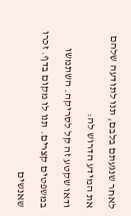לאחר שנגעתם בלבם, תנו לתודעה שלהם את המידע הדרוש לה:
ודאו שקטע זה קל לסריקה. השתמשו במשפטים קצרים. תנו לו מקום בדף. זכרו שאנשים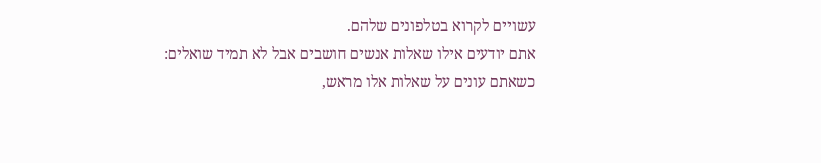עשויים לקרוא בטלפונים שלהם.
אתם יודעים אילו שאלות אנשים חושבים אבל לא תמיד שואלים:
כשאתם עונים על שאלות אלו מראש,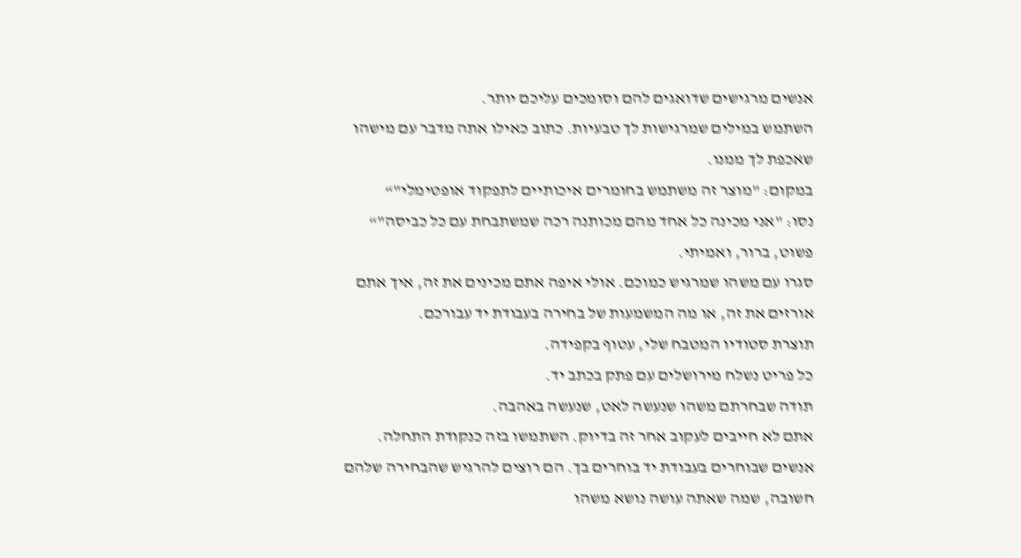אנשים מרגישים שדואגים להם וסומכים עליכם יותר.
השתמש במילים שמרגישות לך טבעיות. כתוב כאילו אתה מדבר עם מישהו שאכפת לך ממנו.
במקום: "מוצר זה משתמש בחומרים איכותיים לתפקוד אופטימלי"“
נסו: "אני מכינה כל אחד מהם מכותנה רכה שמשתבחת עם כל כביסה"“
פשוט, ברור, ואמיתי.
סגרו עם משהו שמרגיש כמוכם. אולי איפה אתם מכינים את זה, איך אתם אורזים את זה, או מה המשמעות של בחירה בעבודת יד עבורכם.
תוצרת סטודיו המטבח שלי, עטוף בקפידה.
כל פריט נשלח מירושלים עם פתק בכתב יד.
תודה שבחרתם משהו שנעשה לאט, שנעשה באהבה.
אתם לא חייבים לעקוב אחר זה בדיוק. השתמשו בזה כנקודת התחלה.
אנשים שבוחרים בעבודת יד בוחרים בך. הם רוצים להרגיש שהבחירה שלהם חשובה, שמה שאתה עושה נושא משהו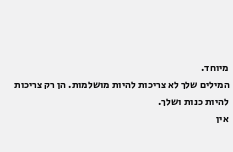מיוחד.
המילים שלך לא צריכות להיות מושלמות. הן רק צריכות להיות כנות ושלך.
אין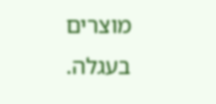מוצרים בעגלה.